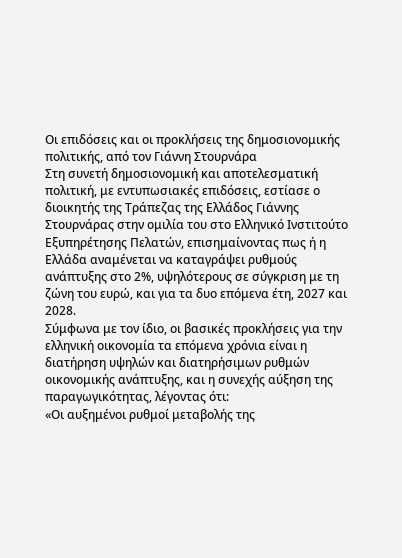Οι επιδόσεις και οι προκλήσεις της δημοσιονομικής πολιτικής, από τον Γιάννη Στουρνάρα
Στη συνετή δημοσιονομική και αποτελεσματική πολιτική, με εντυπωσιακές επιδόσεις, εστίασε ο διοικητής της Τράπεζας της Ελλάδος Γιάννης Στουρνάρας στην ομιλία του στο Ελληνικό Ινστιτούτο Εξυπηρέτησης Πελατών, επισημαίνοντας πως ή η Ελλάδα αναμένεται να καταγράψει ρυθμούς ανάπτυξης στο 2%, υψηλότερους σε σύγκριση με τη ζώνη του ευρώ, και για τα δυο επόμενα έτη, 2027 και 2028.
Σύμφωνα με τον ίδιο, οι βασικές προκλήσεις για την ελληνική οικονομία τα επόμενα χρόνια είναι η διατήρηση υψηλών και διατηρήσιμων ρυθμών οικονομικής ανάπτυξης, και η συνεχής αύξηση της παραγωγικότητας, λέγοντας ότι:
«Οι αυξημένοι ρυθμοί μεταβολής της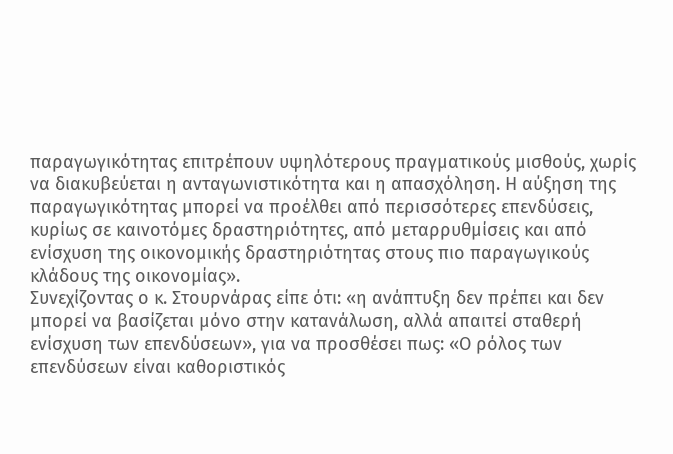παραγωγικότητας επιτρέπουν υψηλότερους πραγματικούς μισθούς, χωρίς να διακυβεύεται η ανταγωνιστικότητα και η απασχόληση. Η αύξηση της παραγωγικότητας μπορεί να προέλθει από περισσότερες επενδύσεις, κυρίως σε καινοτόμες δραστηριότητες, από μεταρρυθμίσεις και από ενίσχυση της οικονομικής δραστηριότητας στους πιο παραγωγικούς κλάδους της οικονομίας».
Συνεχίζοντας ο κ. Στουρνάρας είπε ότι: «η ανάπτυξη δεν πρέπει και δεν μπορεί να βασίζεται μόνο στην κατανάλωση, αλλά απαιτεί σταθερή ενίσχυση των επενδύσεων», για να προσθέσει πως: «Ο ρόλος των επενδύσεων είναι καθοριστικός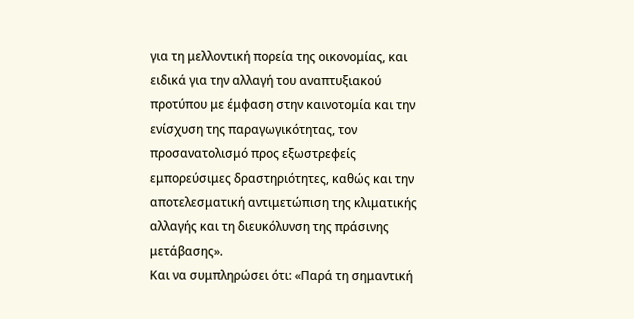για τη μελλοντική πορεία της οικονομίας, και ειδικά για την αλλαγή του αναπτυξιακού προτύπου με έμφαση στην καινοτομία και την ενίσχυση της παραγωγικότητας, τον προσανατολισμό προς εξωστρεφείς εμπορεύσιμες δραστηριότητες, καθώς και την αποτελεσματική αντιμετώπιση της κλιματικής αλλαγής και τη διευκόλυνση της πράσινης μετάβασης».
Και να συμπληρώσει ότι: «Παρά τη σημαντική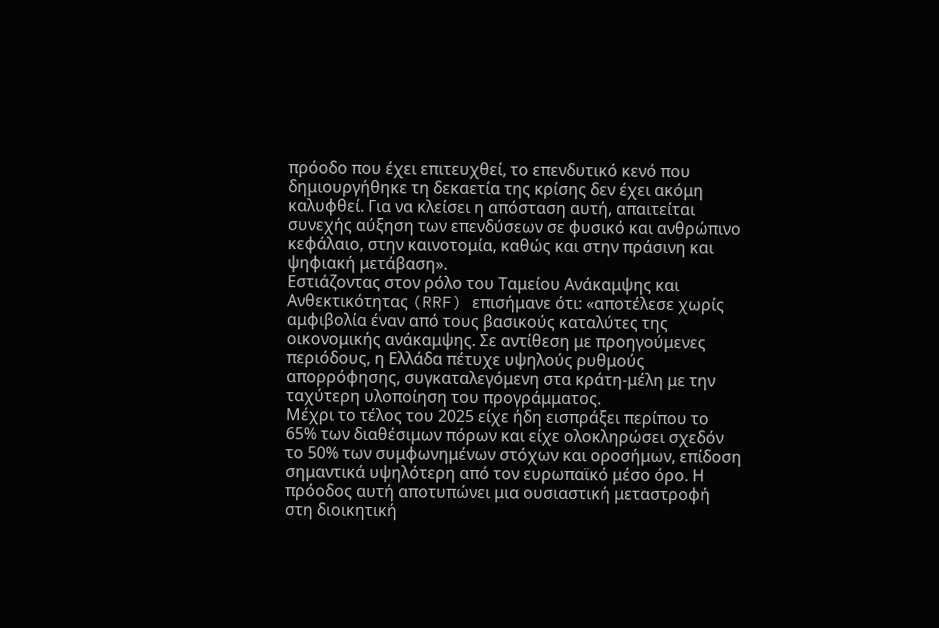πρόοδο που έχει επιτευχθεί, το επενδυτικό κενό που δημιουργήθηκε τη δεκαετία της κρίσης δεν έχει ακόμη καλυφθεί. Για να κλείσει η απόσταση αυτή, απαιτείται συνεχής αύξηση των επενδύσεων σε φυσικό και ανθρώπινο κεφάλαιο, στην καινοτομία, καθώς και στην πράσινη και ψηφιακή μετάβαση».
Εστιάζοντας στον ρόλο του Ταμείου Ανάκαμψης και Ανθεκτικότητας (RRF) επισήμανε ότι: «αποτέλεσε χωρίς αμφιβολία έναν από τους βασικούς καταλύτες της οικονομικής ανάκαμψης. Σε αντίθεση με προηγούμενες περιόδους, η Ελλάδα πέτυχε υψηλούς ρυθμούς απορρόφησης, συγκαταλεγόμενη στα κράτη-μέλη με την ταχύτερη υλοποίηση του προγράμματος.
Μέχρι το τέλος του 2025 είχε ήδη εισπράξει περίπου το 65% των διαθέσιμων πόρων και είχε ολοκληρώσει σχεδόν το 50% των συμφωνημένων στόχων και οροσήμων, επίδοση σημαντικά υψηλότερη από τον ευρωπαϊκό μέσο όρο. Η πρόοδος αυτή αποτυπώνει μια ουσιαστική μεταστροφή στη διοικητική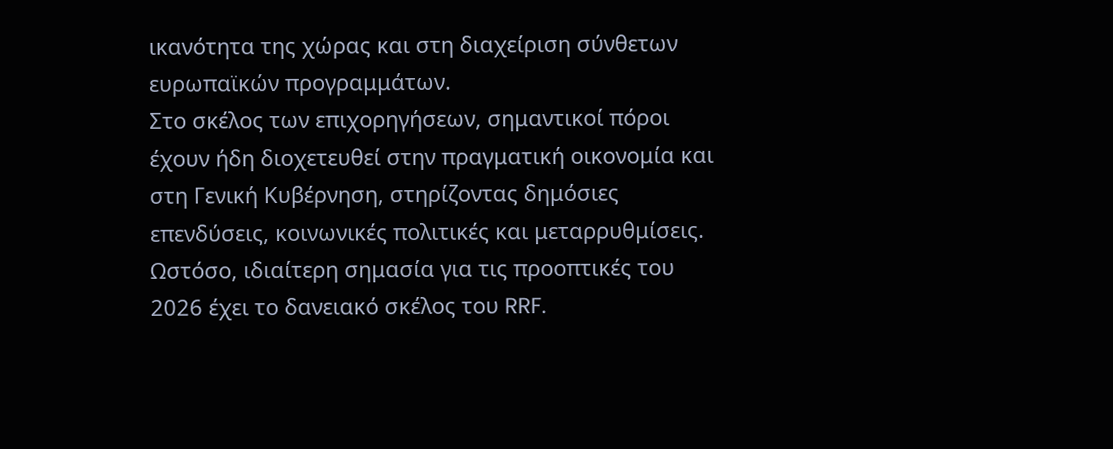ικανότητα της χώρας και στη διαχείριση σύνθετων ευρωπαϊκών προγραμμάτων.
Στο σκέλος των επιχορηγήσεων, σημαντικοί πόροι έχουν ήδη διοχετευθεί στην πραγματική οικονομία και στη Γενική Κυβέρνηση, στηρίζοντας δημόσιες επενδύσεις, κοινωνικές πολιτικές και μεταρρυθμίσεις. Ωστόσο, ιδιαίτερη σημασία για τις προοπτικές του 2026 έχει το δανειακό σκέλος του RRF.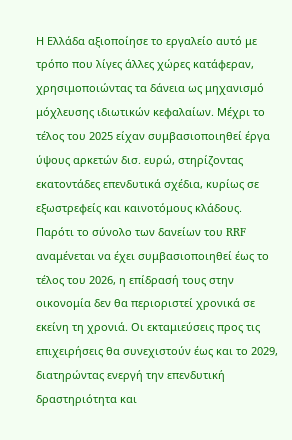Η Ελλάδα αξιοποίησε το εργαλείο αυτό με τρόπο που λίγες άλλες χώρες κατάφεραν, χρησιμοποιώντας τα δάνεια ως μηχανισμό μόχλευσης ιδιωτικών κεφαλαίων. Μέχρι το τέλος του 2025 είχαν συμβασιοποιηθεί έργα ύψους αρκετών δισ. ευρώ, στηρίζοντας εκατοντάδες επενδυτικά σχέδια, κυρίως σε εξωστρεφείς και καινοτόμους κλάδους.
Παρότι το σύνολο των δανείων του RRF αναμένεται να έχει συμβασιοποιηθεί έως το τέλος του 2026, η επίδρασή τους στην οικονομία δεν θα περιοριστεί χρονικά σε εκείνη τη χρονιά. Οι εκταμιεύσεις προς τις επιχειρήσεις θα συνεχιστούν έως και το 2029, διατηρώντας ενεργή την επενδυτική δραστηριότητα και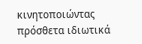κινητοποιώντας πρόσθετα ιδιωτικά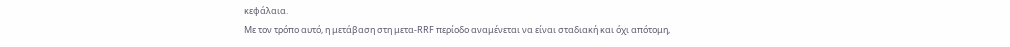κεφάλαια.
Με τον τρόπο αυτό, η μετάβαση στη μετα-RRF περίοδο αναμένεται να είναι σταδιακή και όχι απότομη,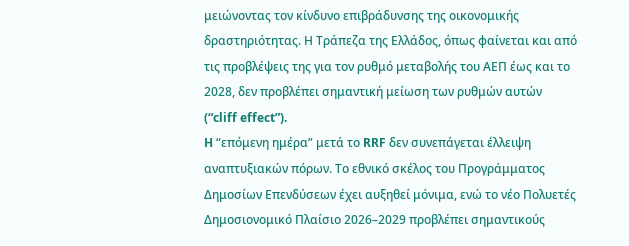μειώνοντας τον κίνδυνο επιβράδυνσης της οικονομικής δραστηριότητας. Η Τράπεζα της Ελλάδος, όπως φαίνεται και από τις προβλέψεις της για τον ρυθμό μεταβολής του ΑΕΠ έως και το 2028, δεν προβλέπει σημαντική μείωση των ρυθμών αυτών (“cliff effect”).
H “επόμενη ημέρα” μετά το RRF δεν συνεπάγεται έλλειψη αναπτυξιακών πόρων. Το εθνικό σκέλος του Προγράμματος Δημοσίων Επενδύσεων έχει αυξηθεί μόνιμα, ενώ το νέο Πολυετές Δημοσιονομικό Πλαίσιο 2026–2029 προβλέπει σημαντικούς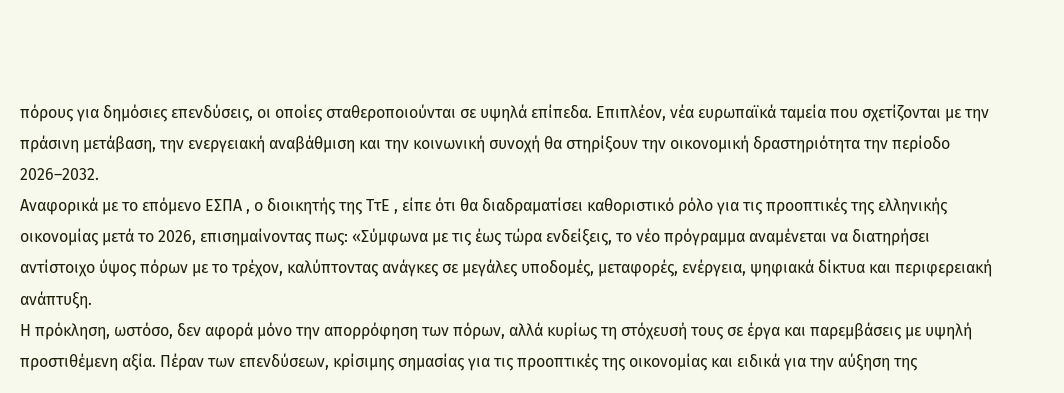πόρους για δημόσιες επενδύσεις, οι οποίες σταθεροποιούνται σε υψηλά επίπεδα. Επιπλέον, νέα ευρωπαϊκά ταμεία που σχετίζονται με την πράσινη μετάβαση, την ενεργειακή αναβάθμιση και την κοινωνική συνοχή θα στηρίξουν την οικονομική δραστηριότητα την περίοδο 2026–2032.
Αναφορικά με το επόμενο ΕΣΠΑ , ο διοικητής της ΤτΕ , είπε ότι θα διαδραματίσει καθοριστικό ρόλο για τις προοπτικές της ελληνικής οικονομίας μετά το 2026, επισημαίνοντας πως: «Σύμφωνα με τις έως τώρα ενδείξεις, το νέο πρόγραμμα αναμένεται να διατηρήσει αντίστοιχο ύψος πόρων με το τρέχον, καλύπτοντας ανάγκες σε μεγάλες υποδομές, μεταφορές, ενέργεια, ψηφιακά δίκτυα και περιφερειακή ανάπτυξη.
Η πρόκληση, ωστόσο, δεν αφορά μόνο την απορρόφηση των πόρων, αλλά κυρίως τη στόχευσή τους σε έργα και παρεμβάσεις με υψηλή προστιθέμενη αξία. Πέραν των επενδύσεων, κρίσιμης σημασίας για τις προοπτικές της οικονομίας και ειδικά για την αύξηση της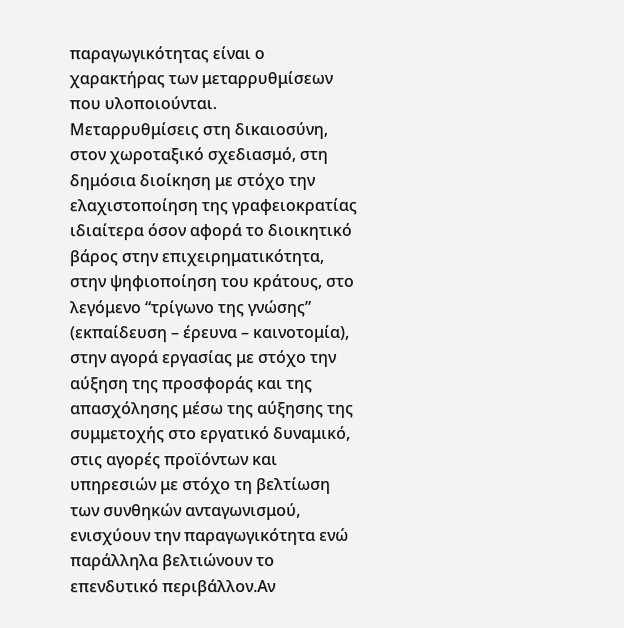παραγωγικότητας είναι ο χαρακτήρας των μεταρρυθμίσεων που υλοποιούνται.
Μεταρρυθμίσεις στη δικαιοσύνη, στον χωροταξικό σχεδιασμό, στη δημόσια διοίκηση με στόχο την ελαχιστοποίηση της γραφειοκρατίας ιδιαίτερα όσον αφορά το διοικητικό βάρος στην επιχειρηματικότητα, στην ψηφιοποίηση του κράτους, στο λεγόμενο “τρίγωνο της γνώσης” (εκπαίδευση – έρευνα – καινοτομία), στην αγορά εργασίας με στόχο την αύξηση της προσφοράς και της απασχόλησης μέσω της αύξησης της συμμετοχής στο εργατικό δυναμικό,
στις αγορές προϊόντων και υπηρεσιών με στόχο τη βελτίωση των συνθηκών ανταγωνισμού, ενισχύουν την παραγωγικότητα ενώ παράλληλα βελτιώνουν το επενδυτικό περιβάλλον.Αν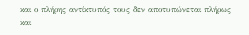και ο πλήρης αντίκτυπός τους δεν αποτυπώνεται πλήρως και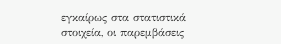εγκαίρως στα στατιστικά στοιχεία, οι παρεμβάσεις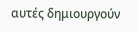αυτές δημιουργούν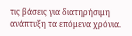τις βάσεις για διατηρήσιμη ανάπτυξη τα επόμενα χρόνια.